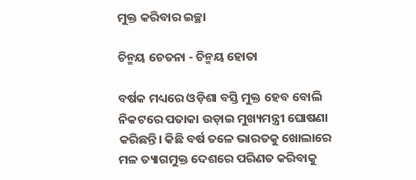ମୁକ୍ତ କରିବାର ଇଚ୍ଛା

ଚିନ୍ମୟ ଚେତନା - ଚିନ୍ମୟ ହୋତା

ବର୍ଷକ ମଧ୍ୟରେ ଓଡ଼ିଶା ବସ୍ତି ମୁକ୍ତ ହେବ ବୋଲି ନିକଟରେ ପତାକା ଉଡ଼ାଇ ମୁଖ୍ୟମନ୍ତ୍ରୀ ଘୋଷଣା କରିଛନ୍ତି। କିଛି ବର୍ଷ ତଳେ ଭାରତକୁ ଖୋଲାରେ ମଳ ତ୍ୟାଗମୁକ୍ତ ଦେଶରେ ପରିଣତ କରିବାକୁ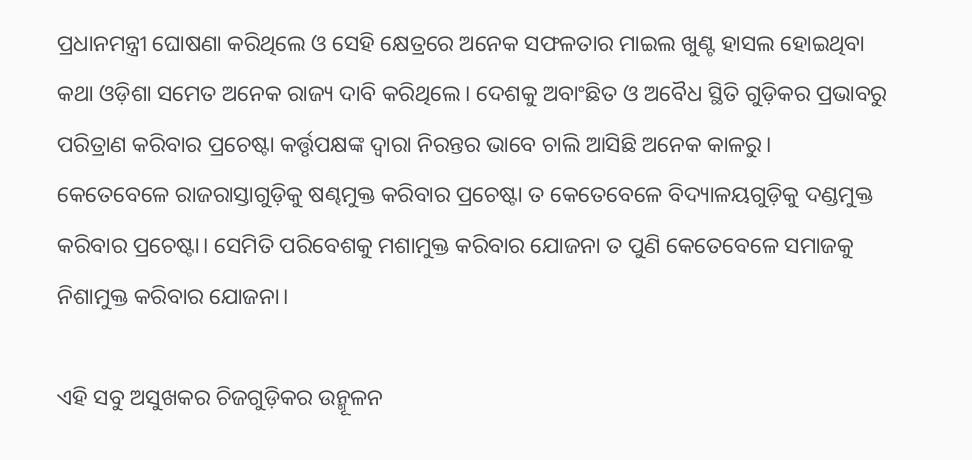ପ୍ରଧାନମନ୍ତ୍ରୀ ଘୋଷଣା କରିଥିଲେ ଓ ସେହି କ୍ଷେତ୍ରରେ ଅନେକ ସଫଳତାର ମାଇଲ ଖୁଣ୍ଟ ହାସଲ ହୋଇଥିବା କଥା ଓଡ଼ିଶା ସମେତ ଅନେକ ରାଜ୍ୟ ଦାବି କରିଥିଲେ। ଦେଶକୁ ଅବାଂଛିତ ଓ ଅବୈଧ ସ୍ଥିତି ଗୁଡ଼ିକର ପ୍ରଭାବରୁ ପରିତ୍ରାଣ କରିବାର ପ୍ରଚେଷ୍ଟା କର୍ତ୍ତୃପକ୍ଷଙ୍କ ଦ୍ୱାରା ନିରନ୍ତର ଭାବେ ଚାଲି ଆସିଛି ଅନେକ କାଳରୁ। କେତେବେଳେ ରାଜରାସ୍ତାଗୁଡ଼ିକୁ ଷଣ୍ଢମୁକ୍ତ କରିବାର ପ୍ରଚେଷ୍ଟା ତ କେତେବେଳେ ବିଦ୍ୟାଳୟଗୁଡ଼ିକୁ ଦଣ୍ଡମୁକ୍ତ କରିବାର ପ୍ରଚେଷ୍ଟା। ସେମିତି ପରିବେଶକୁ ମଶାମୁକ୍ତ କରିବାର ଯୋଜନା ତ ପୁଣି କେତେବେଳେ ସମାଜକୁ ନିଶାମୁକ୍ତ କରିବାର ଯୋଜନା।

ଏହି ସବୁ ଅସୁଖକର ଚିଜଗୁଡ଼ିକର ଉନ୍ମୂଳନ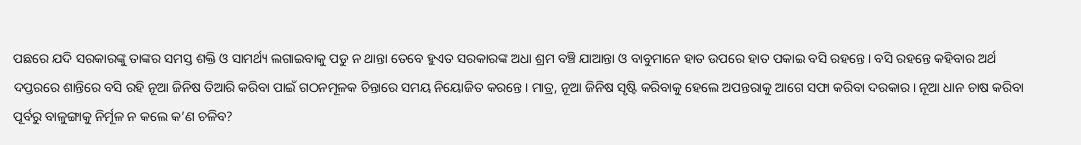ପଛରେ ଯଦି ସରକାରଙ୍କୁ ତାଙ୍କର ସମସ୍ତ ଶକ୍ତି ଓ ସାମର୍ଥ୍ୟ ଲଗାଇବାକୁ ପଡୁ ନ ଥାନ୍ତା ତେବେ ହୁଏତ ସରକାରଙ୍କ ଅଧା ଶ୍ରମ ବଞ୍ଚି ଯାଆନ୍ତା ଓ ବାବୁମାନେ ହାତ ଉପରେ ହାତ ପକାଇ ବସି ରହନ୍ତେ। ବସି ରହନ୍ତେ କହିବାର ଅର୍ଥ ଦପ୍ତରରେ ଶାନ୍ତିରେ ବସି ରହି ନୂଆ ଜିନିଷ ତିଆରି କରିବା ପାଇଁ ଗଠନମୂଳକ ଚିନ୍ତାରେ ସମୟ ନିୟୋଜିତ କରନ୍ତେ। ମାତ୍ର, ନୂଆ ଜିନିଷ ସୃଷ୍ଟି କରିବାକୁ ହେଲେ ଅପନ୍ତରାକୁ ଆଗେ ସଫା କରିବା ଦରକାର। ନୂଆ ଧାନ ଚାଷ କରିବା ପୂର୍ବରୁ ବାଳୁଙ୍ଗାକୁ ନିର୍ମୂଳ ନ କଲେ କ’ଣ ଚଳିବ?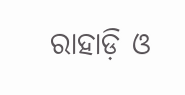ରାହାଡ଼ି ଓ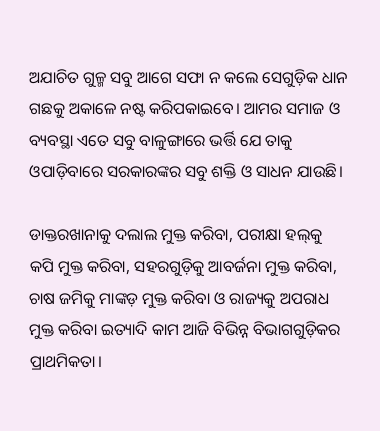ଅଯାଚିତ ଗୁଳ୍ମ ସବୁ ଆଗେ ସଫା ନ କଲେ ସେଗୁଡ଼ିକ ଧାନ ଗଛକୁ ଅକାଳେ ନଷ୍ଟ କରିପକାଇବେ। ଆମର ସମାଜ ଓ ବ୍ୟବସ୍ଥା ଏତେ ସବୁ ବାଳୁଙ୍ଗାରେ ଭର୍ତ୍ତି ଯେ ତାକୁ ଓପାଡ଼ିବାରେ ସରକାରଙ୍କର ସବୁ ଶକ୍ତି ଓ ସାଧନ ଯାଉଛି।

ଡାକ୍ତରଖାନାକୁ ଦଲାଲ ମୁକ୍ତ କରିବା, ପରୀକ୍ଷା ହଲ୍‌କୁ କପି ମୁକ୍ତ କରିବା, ସହରଗୁଡ଼ିକୁ ଆବର୍ଜନା ମୁକ୍ତ କରିବା, ଚାଷ ଜମିକୁ ମାଙ୍କଡ଼ ମୁକ୍ତ କରିବା ଓ ରାଜ୍ୟକୁ ଅପରାଧ ମୁକ୍ତ କରିବା ଇତ୍ୟାଦି କାମ ଆଜି ବିଭିନ୍ନ ବିଭାଗଗୁଡ଼ିକର ପ୍ରାଥମିକତା।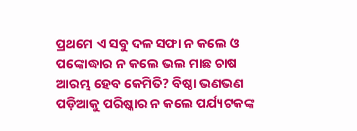ପ୍ରଥମେ ଏ ସବୁ ଦଳ ସଫା ନ କଲେ ଓ ପଙ୍କୋଦ୍ଧାର ନ କଲେ ଭଲ ମାଛ ଚାଷ ଆରମ୍ଭ ହେବ କେମିତି? ବିଷ୍ଠା ଭଣଭଣ ପଡ଼ିଆକୁ ପରିଷ୍କାର ନ କଲେ ପର୍ଯ୍ୟଟକଙ୍କ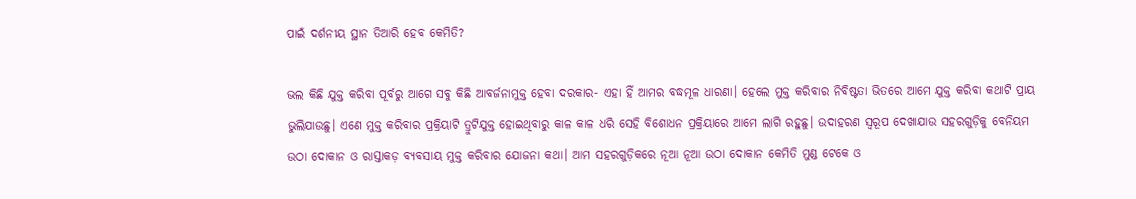ପାଇଁ ଦର୍ଶନୀୟ ସ୍ଥାନ ତିଆରି ହେବ କେମିତି?

ଭଲ କିଛି ଯୁକ୍ତ କରିବା ପୂର୍ବରୁ ଆଗେ ସବୁ କିଛି ଆବର୍ଜନାମୁକ୍ତ ହେବା ଦରକାର- ଏହା ହିଁ ଆମର ବଦ୍ଧମୂଳ ଧାରଣା। ହେଲେ ମୁକ୍ତ କରିବାର ନିବିଷ୍ଟତା ଭିତରେ ଆମେ ଯୁକ୍ତ କରିବା କଥାଟି ପ୍ରାୟ ଭୁଲିଯାଉଛୁ। ଏଣେ ମୁକ୍ତ କରିବାର ପ୍ରକ୍ରିୟାଟି ତ୍ରୁଟିଯୁକ୍ତ ହୋଇଥିବାରୁ କାଳ କାଳ ଧରି ସେହି ବିଶୋଧନ ପ୍ରକ୍ରିୟାରେ ଆମେ ଲାଗି ରହୁଛୁ। ଉଦାହରଣ ସ୍ୱରୂପ ଦେଖାଯାଉ ସହରଗୁଡ଼ିକୁ ବେନିୟମ ଉଠା ଦୋକାନ ଓ ରାସ୍ତାକଡ଼ ବ୍ୟବସାୟ ମୁକ୍ତ କରିବାର ଯୋଜନା କଥା। ଆମ ସହରଗୁଡ଼ିକରେ ନୂଆ ନୂଆ ଉଠା ଦୋକାନ କେମିତି ମୁଣ୍ଡ ଟେକେ ଓ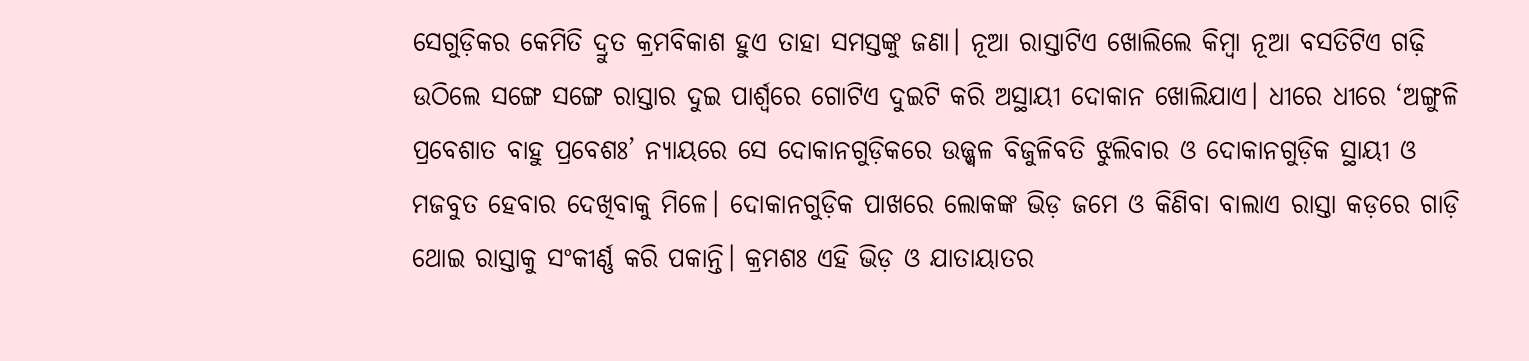ସେଗୁଡ଼ିକର କେମିତି ଦ୍ରୁତ କ୍ରମବିକାଶ ହୁଏ ତାହା ସମସ୍ତଙ୍କୁ ଜଣା। ନୂଆ ରାସ୍ତାଟିଏ ଖୋଲିଲେ କିମ୍ବା ନୂଆ ବସତିଟିଏ ଗଢ଼ି ଉଠିଲେ ସଙ୍ଗେ ସଙ୍ଗେ ରାସ୍ତାର ଦୁଇ ପାର୍ଶ୍ୱରେ ଗୋଟିଏ ଦୁଇଟି କରି ଅସ୍ଥାୟୀ ଦୋକାନ ଖୋଲିଯାଏ। ଧୀରେ ଧୀରେ ‘ଅଙ୍ଗୁଳି ପ୍ରବେଶାତ ବାହୁ ପ୍ରବେଶଃ’ ନ୍ୟାୟରେ ସେ ଦୋକାନଗୁଡ଼ିକରେ ଉଜ୍ଜ୍ବଳ ବିଜୁଳିବତି ଝୁଲିବାର ଓ ଦୋକାନଗୁଡ଼ିକ ସ୍ଥାୟୀ ଓ ମଜବୁତ ହେବାର ଦେଖିବାକୁ ମିଳେ। ଦୋକାନଗୁଡ଼ିକ ପାଖରେ ଲୋକଙ୍କ ଭିଡ଼ ଜମେ ଓ କିଣିବା ବାଲାଏ ରାସ୍ତା କଡ଼ରେ ଗାଡ଼ି ଥୋଇ ରାସ୍ତାକୁ ସଂକୀର୍ଣ୍ଣ କରି ପକାନ୍ତି। କ୍ରମଶଃ ଏହି ଭିଡ଼ ଓ ଯାତାୟାତର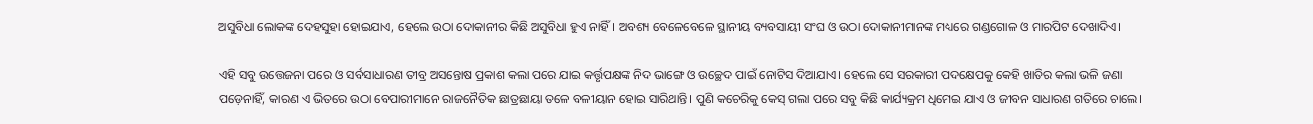ଅସୁବିଧା ଲୋକଙ୍କ ଦେହସୁହା ହୋଇଯାଏ, ହେଲେ ଉଠା ଦୋକାନୀର କିଛି ଅସୁବିଧା ହୁଏ ନାହିଁ। ଅବଶ୍ୟ ବେଳେବେଳେ ସ୍ଥାନୀୟ ବ୍ୟବସାୟୀ ସଂଘ ଓ ଉଠା ଦୋକାନୀମାନଙ୍କ ମଧ୍ୟରେ ଗଣ୍ଡଗୋଳ ଓ ମାରପିଟ ଦେଖାଦିଏ।

ଏହି ସବୁ ଉତ୍ତେଜନା ପରେ ଓ ସର୍ବସାଧାରଣ ତୀବ୍ର ଅସନ୍ତୋଷ ପ୍ରକାଶ କଲା ପରେ ଯାଇ କର୍ତ୍ତୃପକ୍ଷଙ୍କ ନିଦ ଭାଙ୍ଗେ ଓ ଉଚ୍ଛେଦ ପାଇଁ ନୋଟିସ ଦିଆଯାଏ। ହେଲେ ସେ ସରକାରୀ ପଦକ୍ଷେପକୁ କେହି ଖାତିର କଲା ଭଳି ଜଣା ପଡ଼େନାହିଁ, କାରଣ ଏ ଭିତରେ ଉଠା ବେପାରୀମାନେ ରାଜନୈତିକ ଛାତ୍ରଛାୟା ତଳେ ବଳୀୟାନ ହୋଇ ସାରିଥାନ୍ତି। ପୁଣି କଚେରିକୁ କେସ୍‌ ଗଲା ପରେ ସବୁ କିଛି କାର୍ଯ୍ୟକ୍ରମ ଧିମେଇ ଯାଏ ଓ ଜୀବନ ସାଧାରଣ ଗତିରେ ଚାଲେ।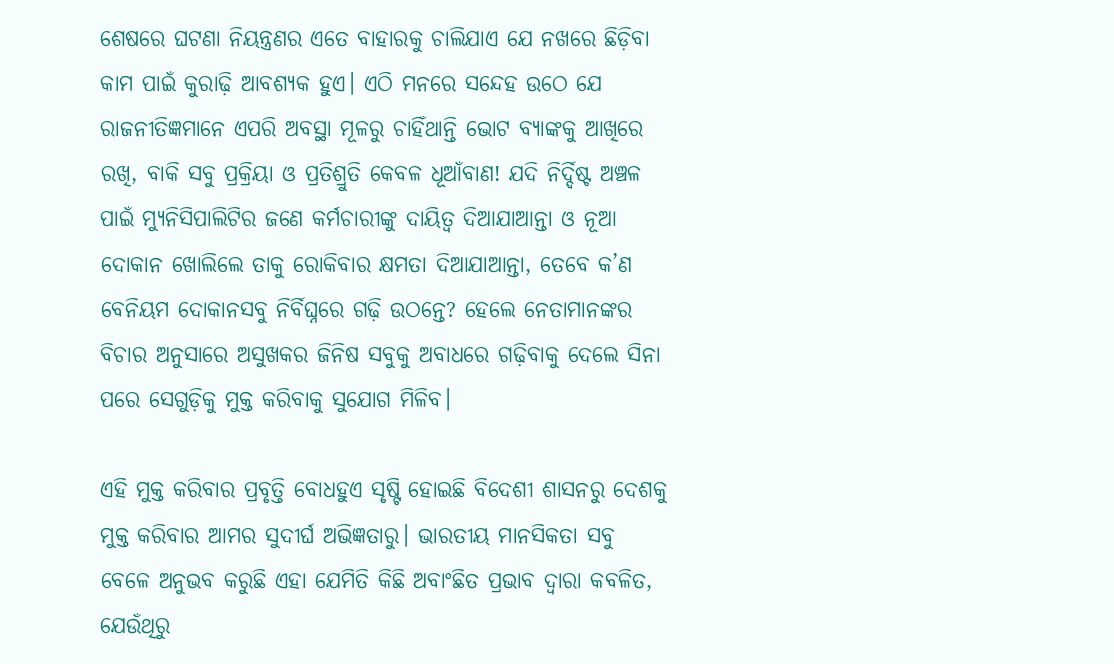ଶେଷରେ ଘଟଣା ନିୟନ୍ତ୍ରଣର ଏତେ ବାହାରକୁ ଚାଲିଯାଏ ଯେ ନଖରେ ଛିଡ଼ିବା କାମ ପାଇଁ କୁରାଢ଼ି ଆବଶ୍ୟକ ହୁଏ। ଏଠି ମନରେ ସନ୍ଦେହ ଉଠେ ଯେ ରାଜନୀତିଜ୍ଞମାନେ ଏପରି ଅବସ୍ଥା ମୂଳରୁ ଚାହିଁଥାନ୍ତି ଭୋଟ ବ୍ୟାଙ୍କକୁ ଆଖିରେ ରଖି, ବାକି ସବୁ ପ୍ରକ୍ରିୟା ଓ ପ୍ରତିଶ୍ରୁତି କେବଳ ଧୂଆଁବାଣ! ଯଦି ନିର୍ଦ୍ଦିଷ୍ଟ ଅଞ୍ଚଳ ପାଇଁ ମ୍ୟୁନିସିପାଲିଟିର ଜଣେ କର୍ମଚାରୀଙ୍କୁ ଦାୟିତ୍ୱ ଦିଆଯାଆନ୍ତା ଓ ନୂଆ ଦୋକାନ ଖୋଲିଲେ ତାକୁ ରୋକିବାର କ୍ଷମତା ଦିଆଯାଆନ୍ତା, ତେବେ କ’ଣ ବେନିୟମ ଦୋକାନସବୁ ନିର୍ବିଘ୍ନରେ ଗଢ଼ି ଉଠନ୍ତେ? ହେଲେ ନେତାମାନଙ୍କର ବିଚାର ଅନୁସାରେ ଅସୁଖକର ଜିନିଷ ସବୁକୁ ଅବାଧରେ ଗଢ଼ିବାକୁ ଦେଲେ ସିନା ପରେ ସେଗୁଡ଼ିକୁ ମୁକ୍ତ କରିବାକୁ ସୁଯୋଗ ମିଳିବ।

ଏହି ମୁକ୍ତ କରିବାର ପ୍ରବୃତ୍ତି ବୋଧହୁଏ ସୃଷ୍ଟି ହୋଇଛି ବିଦେଶୀ ଶାସନରୁ ଦେଶକୁ ମୁକ୍ତ କରିବାର ଆମର ସୁଦୀର୍ଘ ଅଭିଜ୍ଞତାରୁ। ଭାରତୀୟ ମାନସିକତା ସବୁ ବେଳେ ଅନୁଭବ କରୁଛି ଏହା ଯେମିତି କିଛି ଅବାଂଛିତ ପ୍ରଭାବ ଦ୍ୱାରା କବଳିତ, ଯେଉଁଥିରୁ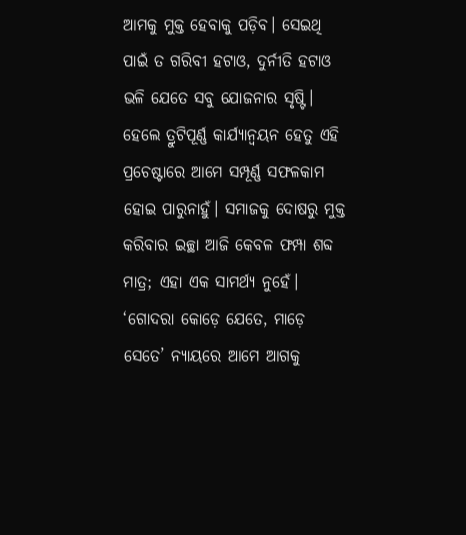ଆମକୁ ମୁକ୍ତ ହେବାକୁ ପଡ଼ିବ। ସେଇଥି ପାଇଁ ତ ଗରିବୀ ହଟାଓ, ଦୁର୍ନୀତି ହଟାଓ ଭଳି ଯେତେ ସବୁ ଯୋଜନାର ସୃଷ୍ଟି। ହେଲେ ତ୍ରୁଟିପୂର୍ଣ୍ଣ କାର୍ଯ୍ୟାନ୍ୱୟନ ହେତୁ ଏହି ପ୍ରଚେଷ୍ଟାରେ ଆମେ ସମ୍ପୂର୍ଣ୍ଣ ସଫଳକାମ ହୋଇ ପାରୁନାହୁଁ। ସମାଜକୁ ଦୋଷରୁ ମୁକ୍ତ କରିବାର ଇଚ୍ଛା ଆଜି କେବଳ ଫମ୍ପା ଶବ୍ଦ ମାତ୍ର; ଏହା ଏକ ସାମର୍ଥ୍ୟ ନୁହେଁ। ‘ଗୋଦରା କୋଡ଼େ ଯେତେ, ମାଡ଼େ ସେତେ’ ନ୍ୟାୟରେ ଆମେ ଆଗକୁ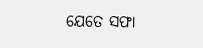ଯେତେ ସଫା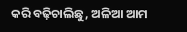କରି ବଢ଼ିଚାଲିଛୁ, ଅଳିଆ ଆମ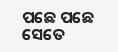ପଛେ ପଛେ ସେତେ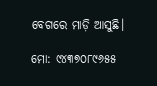ବେଗରେ ମାଡ଼ି ଆସୁଛି।

ମୋ: ୯୪୩୭୦୮୯୬୫୫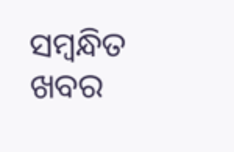ସମ୍ବନ୍ଧିତ ଖବର